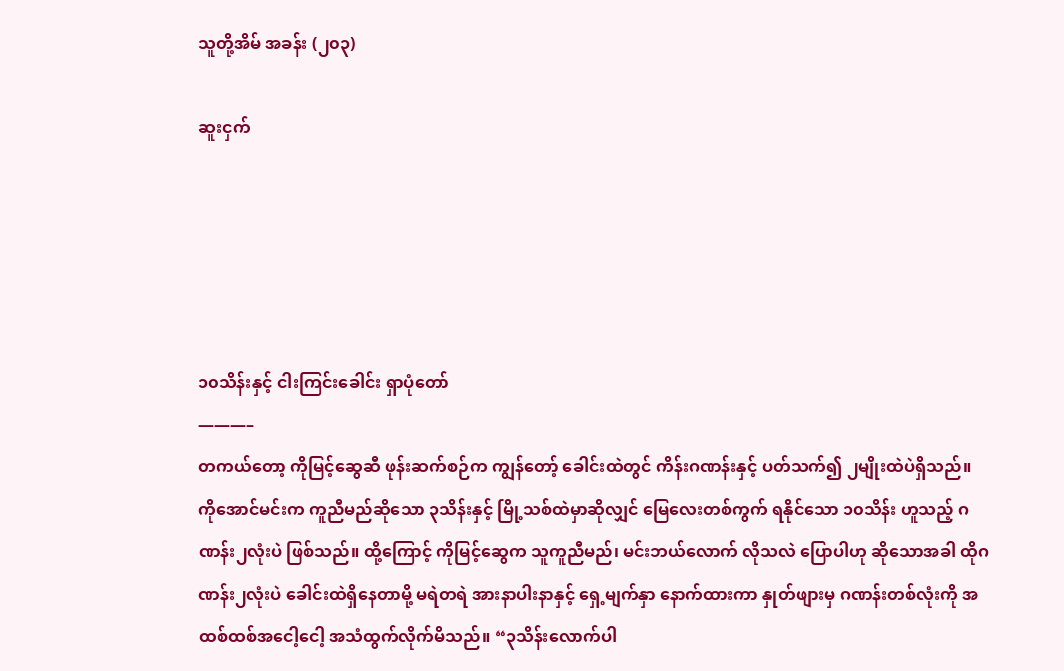သူတို့အိမ် အခန်း (၂၀၃)

ဆူးငှက်





၁၀သိန်းနှင့် ငါးကြင်းခေါင်း ရှာပုံတော်
———–
တကယ်တော့ ကိုမြင့်ဆွေဆီ ဖုန်းဆက်စဉ်က ကျွန်တော့် ခေါင်းထဲတွင် ကိန်းဂဏန်းနှင့် ပတ်သက်၍ ၂မျိုးထဲပဲရှိသည်။ ကိုအောင်မင်းက ကူညီမည်ဆိုသော ၃သိန်းနှင့် မြို့သစ်ထဲမှာဆိုလျှင် မြေလေးတစ်ကွက် ရနိုင်သော ၁၀သိန်း ဟူသည့် ဂဏန်း၂လုံးပဲ ဖြစ်သည်။ ထို့ကြောင့် ကိုမြင့်ဆွေက သူကူညီမည်၊ မင်းဘယ်လောက် လိုသလဲ ပြောပါဟု ဆိုသောအခါ ထိုဂဏန်း၂လုံးပဲ ခေါင်းထဲရှိနေတာမို့ မရဲတရဲ အားနာပါးနာနှင့် ရှေ့မျက်နှာ နောက်ထားကာ နှုတ်ဖျားမှ ဂဏန်းတစ်လုံးကို အထစ်ထစ်အငေါ့ငေါ့ အသံထွက်လိုက်မိသည်။ “၃သိန်းလောက်ပါ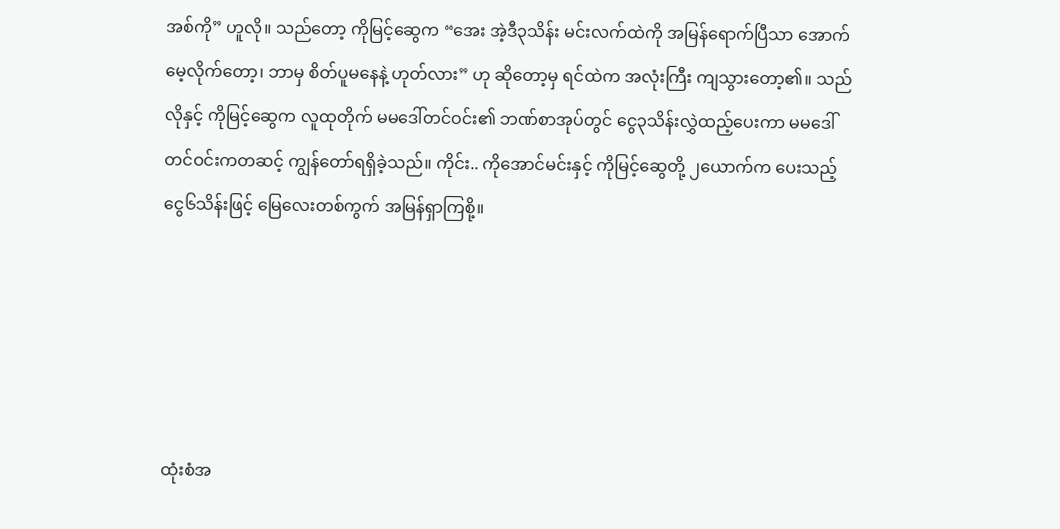အစ်ကို” ဟူလို။ သည်တော့ ကိုမြင့်ဆွေက “အေး အဲ့ဒီ၃သိန်း မင်းလက်ထဲကို အမြန်ရောက်ပြီသာ အောက်မေ့လိုက်တော့၊ ဘာမှ စိတ်ပူမနေနဲ့ ဟုတ်လား” ဟု ဆိုတော့မှ ရင်ထဲက အလုံးကြီး ကျသွားတော့၏။ သည်လိုနှင့် ကိုမြင့်ဆွေက လူထုတိုက် မမဒေါ်တင်ဝင်း၏ ဘဏ်စာအုပ်တွင် ငွေ၃သိန်းလွှဲထည့်ပေးကာ မမဒေါ်တင်ဝင်းကတဆင့် ကျွန်တော်ရရှိခဲ့သည်။ ကိုင်း.. ကိုအောင်မင်းနှင့် ကိုမြင့်ဆွေတို့ ၂ယောက်က ပေးသည့် ငွေ၆သိန်းဖြင့် မြေလေးတစ်ကွက် အမြန်ရှာကြစို့။





ထုံးစံအ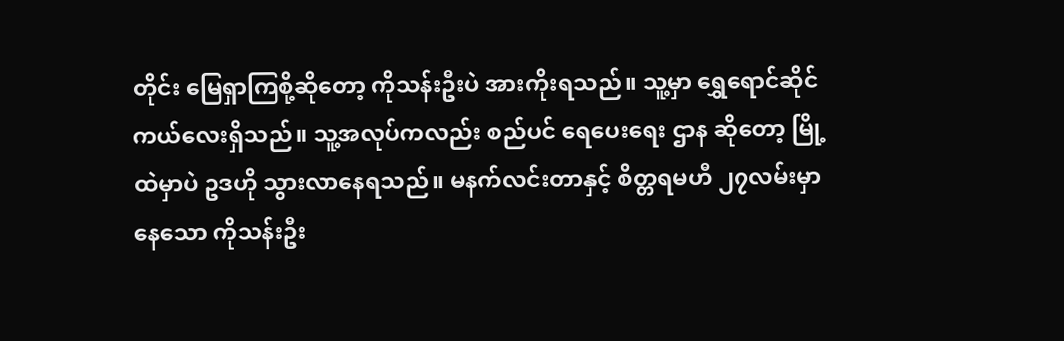တိုင်း မြေရှာကြစို့ဆိုတော့ ကိုသန်းဦးပဲ အားကိုးရသည်။ သူ့မှာ ရွှေရောင်ဆိုင်ကယ်လေးရှိသည်။ သူ့အလုပ်ကလည်း စည်ပင် ရေပေးရေး ဌာန ဆိုတော့ မြို့ထဲမှာပဲ ဥဒဟို သွားလာနေရသည်။ မနက်လင်းတာနှင့် စိတ္တရမဟီ ၂၇လမ်းမှာနေသော ကိုသန်းဦး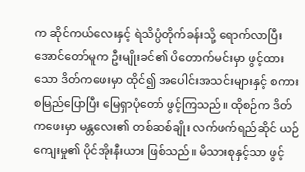က ဆိုင်ကယ်လေးနှင့် ရဲသိပ္ပံတိုက်ခန်းသို့ ရောက်လာပြီး အောင်တော်မူက ဦးမျိုးခင်၏ ပိတောက်မင်းမှာ ဖွင့်ထားသော ဒိတ်ကဖေးမှာ ထိုင်၍ အပေါင်းအသင်းများနှင့် စကားစမြည်ပြောပြီး မြေရှာပုံတော် ဖွင့်ကြသည်။ ထိုစဉ်က ဒိတ်ကဖေးမှာ မန္တလေး၏ တစ်ဆစ်ချိုး လက်ဖက်ရည်ဆိုင် ယဉ်ကျေးမှု၏ ပိုင်အိုးနီးယား ဖြစ်သည်။ မိသားစုနှင့်သာ ဖွင့်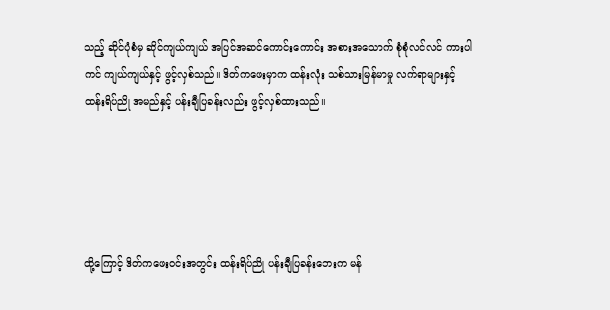သည့် ဆိုင်ပုံစံမှ ဆိုင်ကျယ်ကျယ် အပြင်အဆင်ကောင်းကောင်း အစားအသောက် စုံစုံလင်လင် ကားပါကင် ကျယ်ကျယ်နှင့် ဖွင့်လှစ်သည်။ ဒိတ်ကဖေးမှာက ထန်းလုံး သစ်သားမြန်မာမှု လက်ရာများနှင့် ထန်းရိပ်ညို အမည်နှင့် ပန်းချီပြခန်းလည်း ဖွင့်လှစ်ထားသည်။





ထို့ကြောင့် ဒိတ်ကဖေးဝင်းအတွင်း ထန်းရိပ်ညို ပန်းချီပြခန်းဘေးက မန်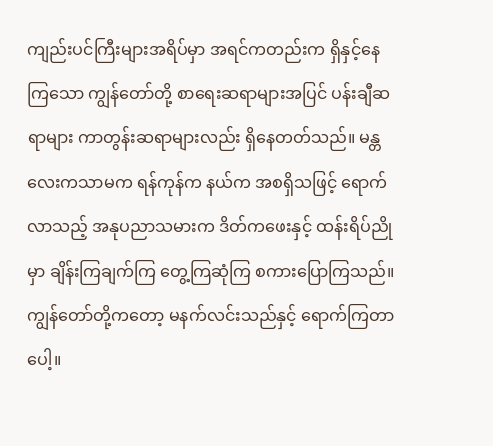ကျည်းပင်ကြီးများအရိပ်မှာ အရင်ကတည်းက ရှိနှင့်နေကြသော ကျွန်တော်တို့ စာရေးဆရာများအပြင် ပန်းချီဆရာများ ကာတွန်းဆရာများလည်း ရှိနေတတ်သည်။ မန္တလေးကသာမက ရန်ကုန်က နယ်က အစရှိသဖြင့် ရောက်လာသည့် အနုပညာသမားက ဒိတ်ကဖေးနှင့် ထန်းရိပ်ညိုမှာ ချိန်းကြချက်ကြ တွေ့ကြဆုံကြ စကားပြောကြသည်။ ကျွန်တော်တို့ကတော့ မနက်လင်းသည်နှင့် ရောက်ကြတာပေါ့။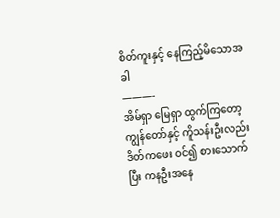စိတ်ကူးနှင့် နေကြည့်မိသောအခါ
———-
အိမ်ရှာ မြေရှာ ထွက်ကြတော့ ကျွန်တော်နှင့် ကိူသန်းဦးလည်း ဒိတ်ကဖေး ဝင်၍ စားသောက်ပြီး ကနဦးအနေ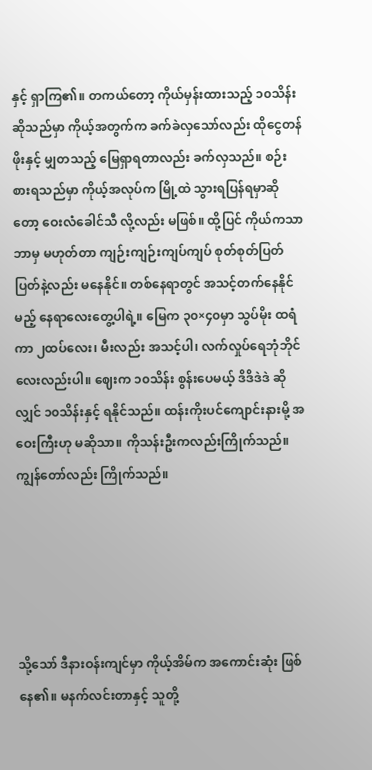နှင့် ရှာကြ၏။ တကယ်တော့ ကိုယ်မှန်းထားသည့် ၁၀သိန်းဆိုသည်မှာ ကိုယ့်အတွက်က ခက်ခဲလှသော်လည်း ထိုငွေတန်ဖိုးနှင့် မျှတသည့် မြေရှာရတာလည်း ခက်လှသည်။ စဉ်းစားရသည်မှာ ကိုယ့်အလုပ်က မြို့ထဲ သွားရပြန်ရမှာဆိုတော့ ဝေးလံခေါင်သီ လို့လည်း မဖြစ်။ ထို့ပြင် ကိုယ်ကသာ ဘာမှ မဟုတ်တာ ကျဉ်းကျဉ်းကျပ်ကျပ် စုတ်စုတ်ပြတ်ပြတ်နဲ့လည်း မနေနိုင်။ တစ်နေရာတွင် အသင့်တက်နေနိုင်မည့် နေရာလေးတွေ့ပါရဲ့။ မြေက ၃၀×၄၀မှာ သွပ်မိုး ထရံကာ ၂ထပ်လေး၊ မီးလည်း အသင့်ပါ၊ လက်လှုပ်ရေဘုံဘိုင်လေးလည်းပါ။ ဈေးက ၁၀သိန်း စွန်းပေမယ့် ဒိဒိဒဲဒဲ ဆိုလျှင် ၁၀သိန်းနှင့် ရနိုင်သည်။ ထန်းကိုးပင်ကျောင်းနားမို့ အဝေးကြီးဟု မဆိုသာ။ ကိုသန်းဦးကလည်းကြိုက်သည်။ ကျွန်တော်လည်း ကြိုက်သည်။





သို့သော် ဒီနားဝန်းကျင်မှာ ကိုယ့်အိမ်က အကောင်းဆုံး ဖြစ်နေ၏။ မနက်လင်းတာနှင့် သူတို့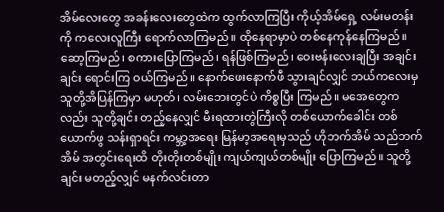အိမ်လေးတွေ အခန်းလေးတွေထဲက ထွက်လာကြပြီး ကိုယ့်အိမ်ရှေ့ လမ်းမတန်းကို ကလေးလူကြီး ရောက်လာကြမည်။ ထိုနေရာမှာပဲ တစ်နေကုန်နေကြမည်။ ဆော့ကြမည်၊ စကားပြောကြမည်၊ ရန်ဖြစ်ကြမည်၊ ဝေးဗန်းလေးချပြီး အချင်းချင်း ရောင်းကြ ဝယ်ကြမည်။ နောက်ဖေးနောက်ဖီ သွားချင်လျှင် ဘယ်ကလေးမှ သူတို့အိပြန်ကြမှာ မဟုတ်၊ လမ်းဘေးတွင်ပဲ ကိစ္စပြီး ကြမည်။ မအေတွေကလည်း သူတို့ချင်း တည့်နေလျှင် မီးရထားတွဲကြီးလို တစ်ယောက်ခေါင်း တစ်ယောက်ဖွ သန်းရှာရင်း ကမ္ဘာ့အရေး မြန်မာ့အရေးမှသည် ဟိုဘက်အိမ် သည်ဘက်အိမ် အတွင်းရေးထိ တိုးတိုးတစ်မျိုး ကျယ်ကျယ်တစ်မျိုး ပြောကြမည်။ သူတို့ချင်း မတည့်လျှင် မနက်လင်းတာ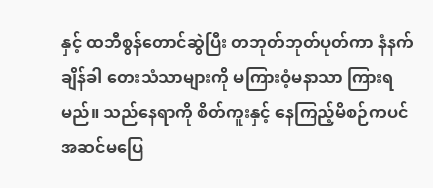နှင့် ထဘီစွန်တောင်ဆွဲပြီး တဘုတ်ဘုတ်ပုတ်ကာ နံနက်ချိန်ခါ တေးသံသာများကို မကြားဝံ့မနာသာ ကြားရမည်။ သည်နေရာကို စိတ်ကူးနှင့် နေကြည့်မိစဉ်ကပင် အဆင်မပြေ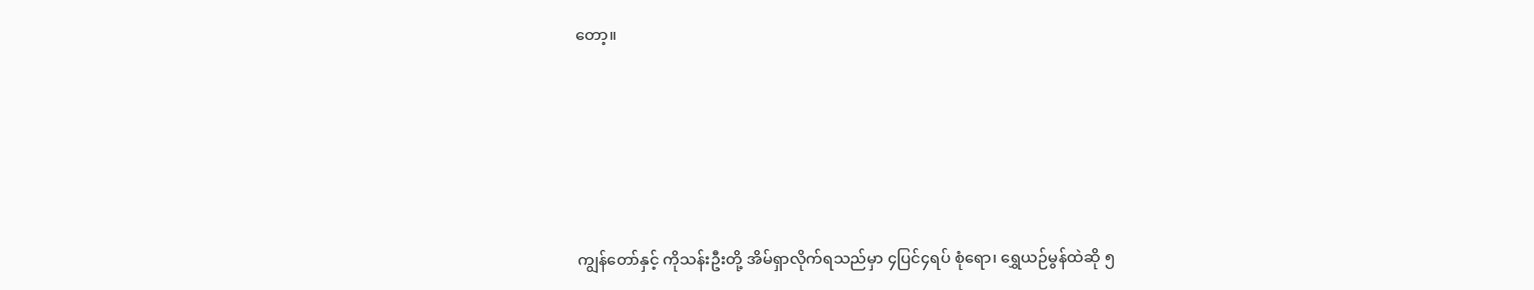တော့။





ကျွန်တော်နှင့် ကိုသန်းဦးတို့ အိမ်ရှာလိုက်ရသည်မှာ ၄ပြင်၄ရပ် စုံရော၊ ရွှေယဉ်မွန်ထဲဆို ၅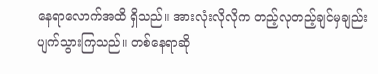နေရာလောက်အထိ ရှိသည်။ အားလုံးလိုလိုက တည့်လုတည့်ချင်မှချည်း ပျက်သွားကြသည်။ တစ်နေရာဆို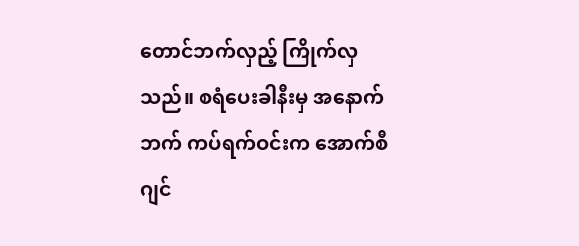တောင်ဘက်လှည့် ကြိုက်လှသည်။ စရံပေးခါနီးမှ အနောက်ဘက် ကပ်ရက်ဝင်းက အောက်စီဂျင်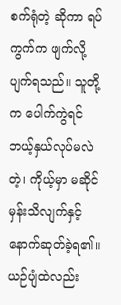စက်ရုံတဲ့ ဆိုကာ ရပ်ကွက်က ဖျက်လို့ ပျက်ရသည်။ သူတို့က ပေါက်ကွဲရင် ဘယ့်နှယ်လုပ်မလဲတဲ့၊ ကိုယ့်မှာ မဆိုင်မှန်းသိလျက်နှင့် နောက်ဆုတ်ခဲ့ရ၏။ ယဉ်ပျံထဲလည်း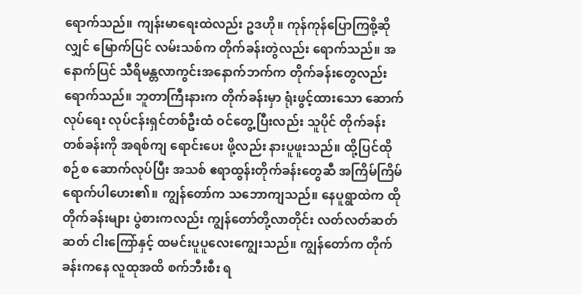ရောက်သည်။ ကျန်းမာရေးထဲလည်း ဥဒဟို။ ကုန်ကုန်ပြောကြစို့ဆိုလျှင် မြောက်ပြင် လမ်းသစ်က တိုက်ခန်းတွဲလည်း ရောက်သည်။ အနောက်ပြင် သီရိမန္တလာကွင်းအနောက်ဘက်က တိုက်ခန်းတွေလည်း ရောက်သည်။ ဘူတာကြီးနားက တိုက်ခန်းမှာ ရုံးဖွင့်ထားသော ဆောက်လုပ်ရေး လုပ်ငန်းရှင်တစ်ဦးထံ ဝင်တွေ့ပြီးလည်း သူပိုင် တိုက်ခန်းတစ်ခန်းကို အရစ်ကျ ရောင်းပေး ဖို့လည်း နားပူဖူးသည်။ ထို့ပြင်ထိုစဉ်စ ဆောက်လုပ်ပြီး အသစ် ဧရာထွန်းတိုက်ခန်းတွေဆီ အကြိမ်ကြိမ် ရောက်ပါဟေး၏။ ကျွန်တော်က သဘောကျသည်။ နေပူရွာထဲက ထိုတိုက်ခန်းများ ပွဲစားကလည်း ကျွန်တော်တို့လာတိုင်း လတ်လတ်ဆတ်ဆတ် ငါးကြော်နှင့် ထမင်းပူပူလေးကျွေးသည်။ ကျွန်တော်က တိုက်ခန်းကနေ လူထုအထိ စက်ဘီးစီး ရ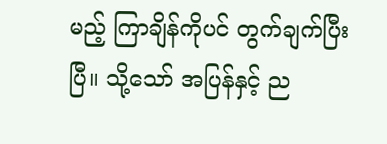မည့် ကြာချိန်ကိုပင် တွက်ချက်ပြီးပြီ။ သို့သော် အပြန်နှင့် ည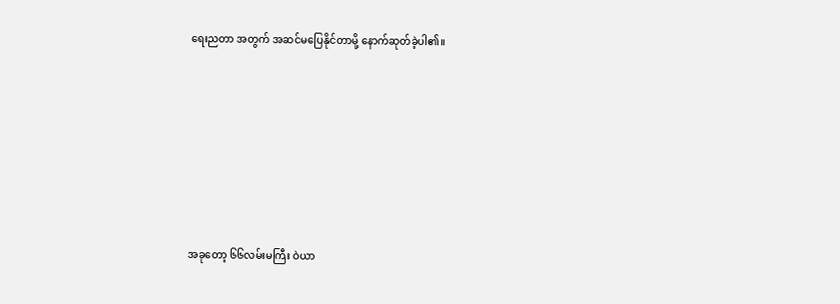ရေးညတာ အတွက် အဆင်မပြေနိုင်တာမို့ နောက်ဆုတ်ခဲ့ပါ၏။







အခုတော့ ၆၆လမ်းမကြီး ဝဲယာ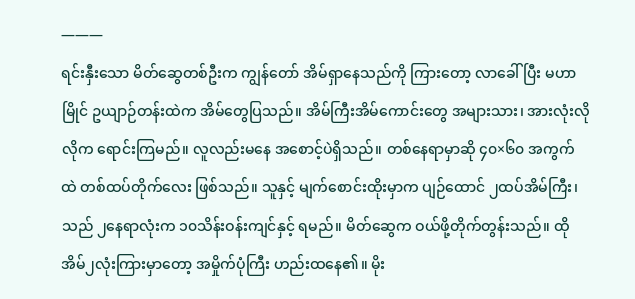———
ရင်းနှီးသော မိတ်ဆွေတစ်ဦးက ကျွန်တော် အိမ်ရှာနေသည်ကို ကြားတော့ လာခေါ်ပြီး မဟာမြိုင် ဥယျာဉ်တန်းထဲက အိမ်တွေပြသည်။ အိမ်ကြီးအိမ်ကောင်းတွေ အများသား၊ အားလုံးလိုလိုက ရောင်းကြမည်။ လူလည်းမနေ အစောင့်ပဲရှိသည်။ တစ်နေရာမှာဆို ၄၀×၆၀ အကွက်ထဲ တစ်ထပ်တိုက်လေး ဖြစ်သည်။ သူနှင့် မျက်စောင်းထိုးမှာက ပျဉ်ထောင် ၂ထပ်အိမ်ကြီး၊ သည် ၂နေရာလုံးက ၁၀သိန်းဝန်းကျင်နှင့် ရမည်။ မိတ်ဆွေက ဝယ်ဖို့တိုက်တွန်းသည်။ ထိုအိမ်၂လုံးကြားမှာတော့ အမှိုက်ပုံကြီး ဟည်းထနေ၏။ မိုး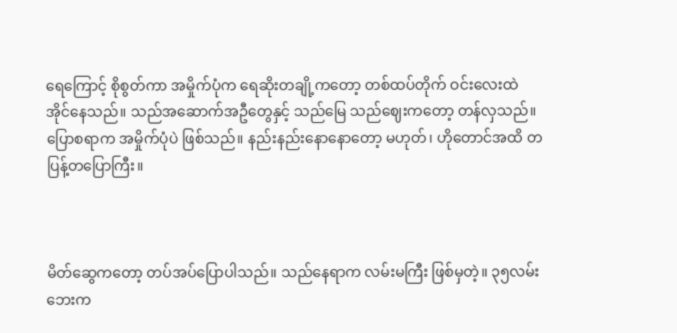ရေကြောင့် စိုစွတ်ကာ အမှိုက်ပုံက ရေဆိုးတချို့ကတော့ တစ်ထပ်တိုက် ဝင်းလေးထဲ အိုင်နေသည်။ သည်အဆောက်အဦတွေနှင့် သည်မြေ သည်ဈေးကတော့ တန်လှသည်။ ပြောစရာက အမှိုက်ပုံပဲ ဖြစ်သည်။ နည်းနည်းနောနောတော့ မဟုတ်၊ ဟိုတောင်အထိ တပြန့်တပြောကြီး။



မိတ်ဆွေကတော့ တပ်အပ်ပြောပါသည်။ သည်နေရာက လမ်းမကြီး ဖြစ်မှတဲ့။ ၃၅လမ်းဘေးက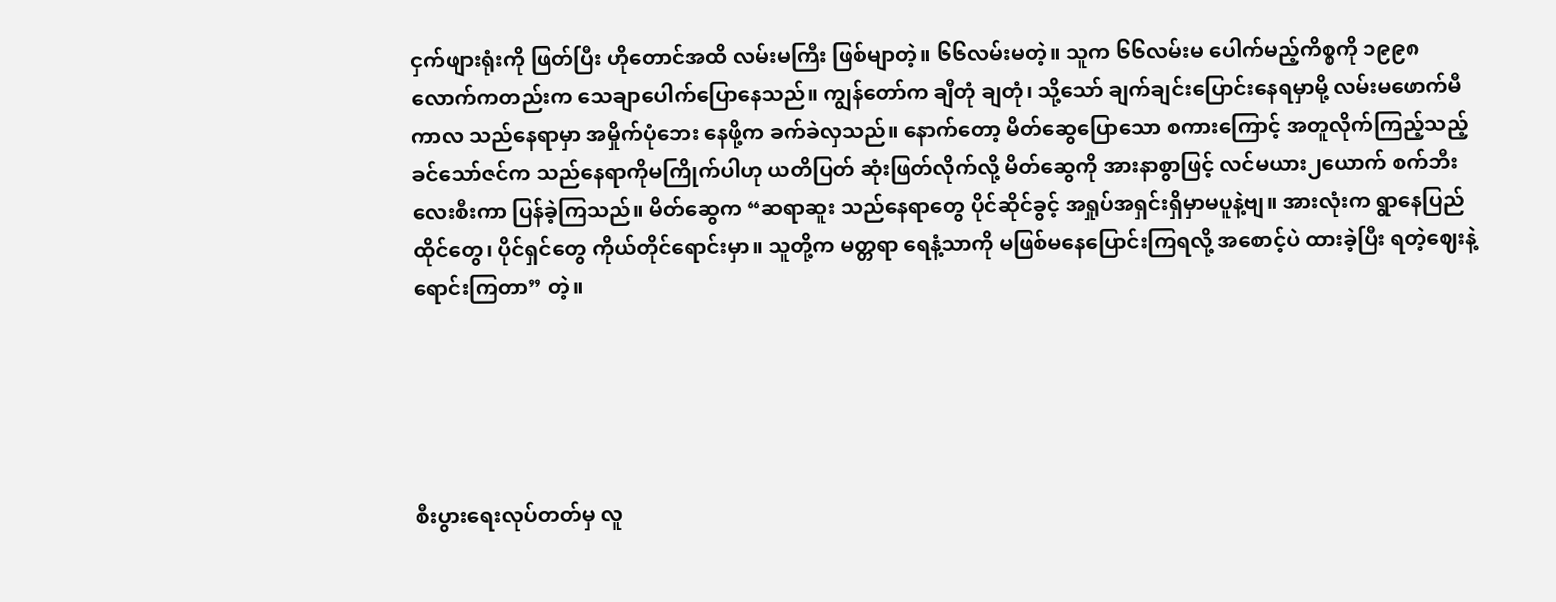ငှက်ဖျားရုံးကို ဖြတ်ပြီး ဟိုတောင်အထိ လမ်းမကြီး ဖြစ်မျာတဲ့။ ၆၆လမ်းမတဲ့။ သူက ၆၆လမ်းမ ပေါက်မည့်ကိစ္စကို ၁၉၉၈ လောက်ကတည်းက သေချာပေါက်ပြောနေသည်။ ကျွန်တော်က ချီတုံ ချတုံ၊ သို့သော် ချက်ချင်းပြောင်းနေရမှာမို့ လမ်းမဖောက်မီကာလ သည်နေရာမှာ အမှိုက်ပုံဘေး နေဖို့က ခက်ခဲလှသည်။ နောက်တော့ မိတ်ဆွေပြောသော စကားကြောင့် အတူလိုက်ကြည့်သည့် ခင်သော်ဇင်က သည်နေရာကိုမကြိုက်ပါဟု ယတိပြတ် ဆုံးဖြတ်လိုက်လို့ မိတ်ဆွေကို အားနာစွာဖြင့် လင်မယား၂ယောက် စက်ဘီးလေးစီးကာ ပြန်ခဲ့ကြသည်။ မိတ်ဆွေက “ဆရာဆူး သည်နေရာတွေ ပိုင်ဆိုင်ခွင့် အရှုပ်အရှင်းရှိမှာမပူနဲ့ဗျ။ အားလုံးက ရွာနေပြည်ထိုင်တွေ၊ ပိုင်ရှင်တွေ ကိုယ်တိုင်ရောင်းမှာ။ သူတို့က မတ္တရာ ရေနံ့သာကို မဖြစ်မနေပြောင်းကြရလို့ အစောင့်ပဲ ထားခဲ့ပြီး ရတဲ့ဈေးနဲ့ ရောင်းကြတာ” တဲ့။





စီးပွားရေးလုပ်တတ်မှ လူ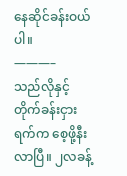နေဆိုင်ခန်းဝယ်ပါ။
———–
သည်လိုနှင့် တိုက်ခန်းငှားရက်က စေ့ဖို့နီးလာပြီ။ ၂လခန့်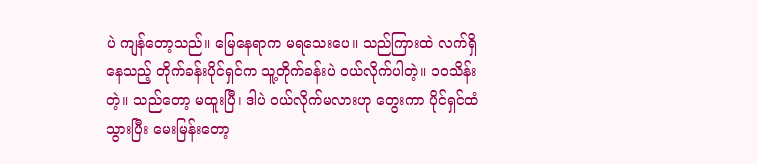ပဲ ကျန်တော့သည်။ မြေနေရာက မရသေးပေ။ သည်ကြားထဲ လက်ရှိနေသည့် တိုက်ခန်းပိုင်ရှင်က သူ့တိုက်ခန်းပဲ ဝယ်လိုက်ပါတဲ့။ ၁၀သိန်းတဲ့။ သည်တော့ မထူးပြီ၊ ဒါပဲ ဝယ်လိုက်မလားဟု တွေးကာ ပိုင်ရှင်ထံသွားပြီး မေးမြန်းတော့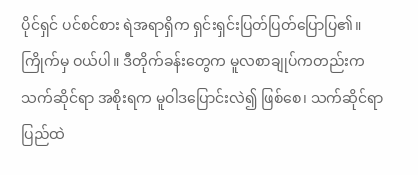ပိုင်ရှင် ပင်စင်စား ရဲအရာရှိက ရှင်းရှင်းပြတ်ပြတ်ပြောပြ၏။ ကြိုက်မှ ဝယ်ပါ။ ဒီတိုက်ခန်းတွေက မူလစာချုပ်ကတည်းက သက်ဆိုင်ရာ အစိုးရက မူဝါဒပြောင်းလဲ၍ ဖြစ်စေ၊ သက်ဆိုင်ရာ ပြည်ထဲ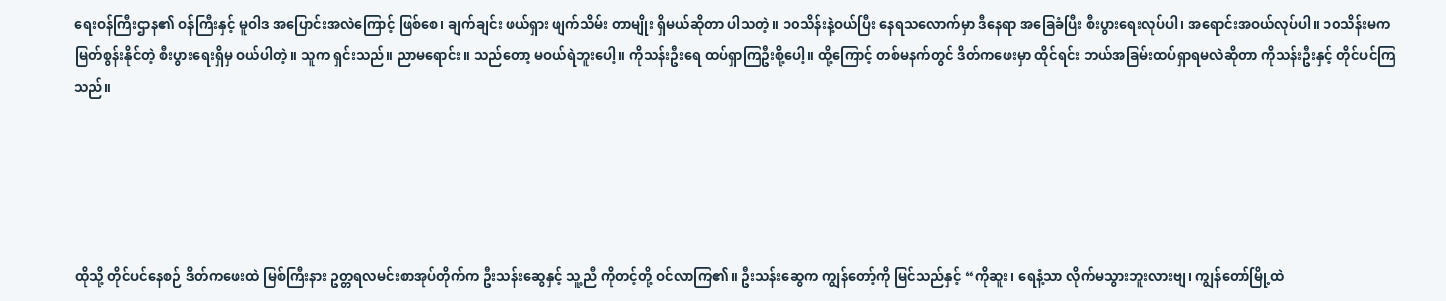ရေးဝန်ကြီးဌာန၏ ဝန်ကြီးနှင့် မူဝါဒ အပြောင်းအလဲကြောင့် ဖြစ်စေ၊ ချက်ချင်း ဖယ်ရှား ဖျက်သိမ်း တာမျိုး ရှိမယ်ဆိုတာ ပါသတဲ့။ ၁၀သိန်းနဲ့ဝယ်ပြီး နေရသလောက်မှာ ဒီနေရာ အခြေခံပြီး စီးပွားရေးလုပ်ပါ၊ အရောင်းအဝယ်လုပ်ပါ။ ၁၀သိန်းမက မြတ်စွန်းနိုင်တဲ့ စီးပွားရေးရှိမှ ဝယ်ပါတဲ့။ သူက ရှင်းသည်။ ညာမရောင်း။ သည်တော့ မဝယ်ရဲဘူးပေါ့။ ကိုသန်းဦးရေ ထပ်ရှာကြဦးစို့ပေါ့။ ထို့ကြောင့် တစ်မနက်တွင် ဒိတ်ကဖေးမှာ ထိုင်ရင်း ဘယ်အခြမ်းထပ်ရှာရမလဲဆိုတာ ကိုသန်းဦးနှင့် တိုင်ပင်ကြသည်။





ထိုသို့ တိုင်ပင်နေစဉ် ဒိတ်ကဖေးထဲ မြစ်ကြီးနား ဥတ္တရလမင်းစာအုပ်တိုက်က ဦးသန်းဆွေနှင့် သူ့ညီ ကိုတင့်တို့ ဝင်လာကြ၏။ ဦးသန်းဆွေက ကျွန်တော့်ကို မြင်သည်နှင့် “ကိုဆူး၊ ရေနံ့သာ လိုက်မသွားဘူးလားဗျ၊ ကျွန်တော်မြို့ထဲ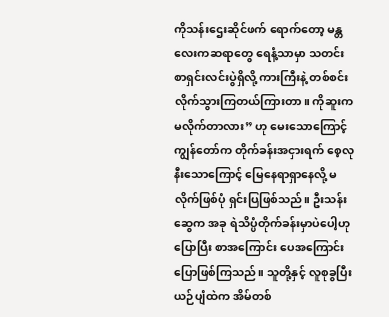ကိုသန်းဌေးဆိုင်ဖက် ရောက်တော့ မန္တလေးကဆရာတွေ ရေနံ့သာမှာ သတင်းစာရှင်းလင်းပွဲရှိလို့ ကားကြီးနဲ့ တစ်စင်း လိုက်သွားကြတယ်ကြားတာ။ ကိုဆူးက မလိုက်တာလား” ဟု မေးသောကြောင့် ကျွန်တော်က တိုက်ခန်းအငှားရက် စေ့လုနီးသောကြောင့် မြေနေရာရှာနေလို့ မလိုက်ဖြစ်ပုံ ရှင်းပြဖြစ်သည်။ ဦးသန်းဆွေက အခု ရဲသိပ္ပံတိုက်ခန်းမှာပဲပေါ့ဟု ပြောပြီး စာအကြောင်း ပေအကြောင်း ပြောဖြစ်ကြသည်။ သူတို့နှင့် လူစုခွပြီး ယဉ်ပျံထဲက အိမ်တစ်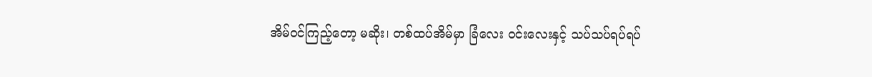အိမ်ဝင်ကြည့်တော့ မဆိုး၊ တစ်ထပ်အိမ်မှာ ခြံလေး ဝင်းလေးနှင့် သပ်သပ်ရပ်ရပ်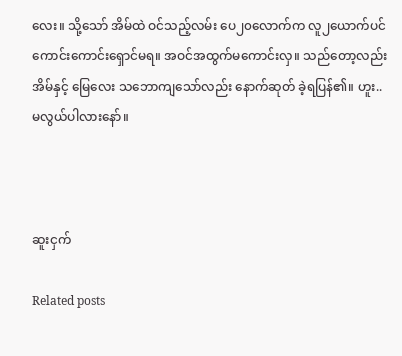လေး။ သို့သော် အိမ်ထဲ ဝင်သည့်လမ်း ပေ၂၀လောက်က လူ၂ယောက်ပင် ကောင်းကောင်းရှောင်မရ။ အဝင်အထွက်မကောင်းလှ။ သည်တော့လည်း အိမ်နှင့် မြေလေး သဘောကျသော်လည်း နောက်ဆုတ် ခဲ့ရပြန်၏။ ဟူး.. မလွယ်ပါလားနော်။



ဆူးငှက်

Related posts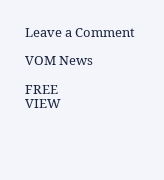Leave a Comment

VOM News

FREE
VIEW